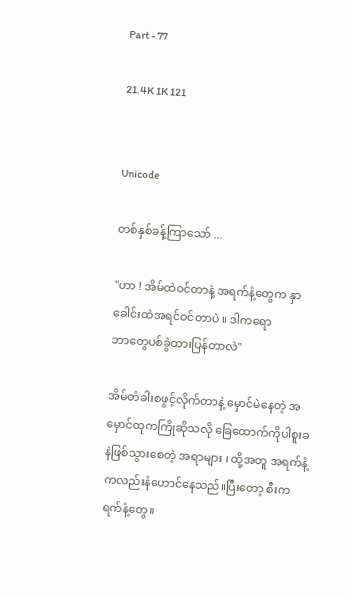Part - 77

21.4K 1K 121


Unicode

တစ်နှစ်ခန့်ကြာသော် ...

"ဟာ ! အိမ်ထဲဝင်တာနဲ့ အရက်နံ့တွေက နှာခေါင်းထဲအရင်ဝင်တာပဲ ။ ဒါကရော
ဘာတွေပစ်ခွဲထားပြန်တာလဲ"

အိမ်တံခါးစဖွင့်လိုက်တာနဲ့ မှောင်မဲနေတဲ့ အမှောင်ထုကကြိုဆိုသလို ခြေထောက်ကိုပါစူးခနဲဖြစ်သွားစေတဲ့ အရာများ ၊ ထို့အတူ အရက်နံ့ကလည်းနံဟောင်နေသည်။ပြီးတော့ စီးကရက်နံ့တွေ။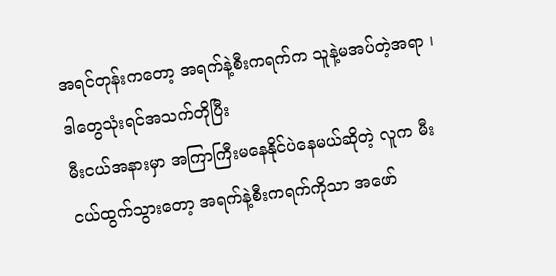အရင်တုန်းကတော့ အရက်နဲ့စီးကရက်က သူနဲ့မအပ်တဲ့အရာ ၊ ဒါတွေသုံးရင်အသက်တိုပြီး
မီးငယ်အနားမှာ အကြာကြီးမနေနိုင်ပဲနေမယ်ဆိုတဲ့ လူက မီးငယ်ထွက်သွားတော့ အရက်နဲ့စီးကရက်ကိုသာ အဖော်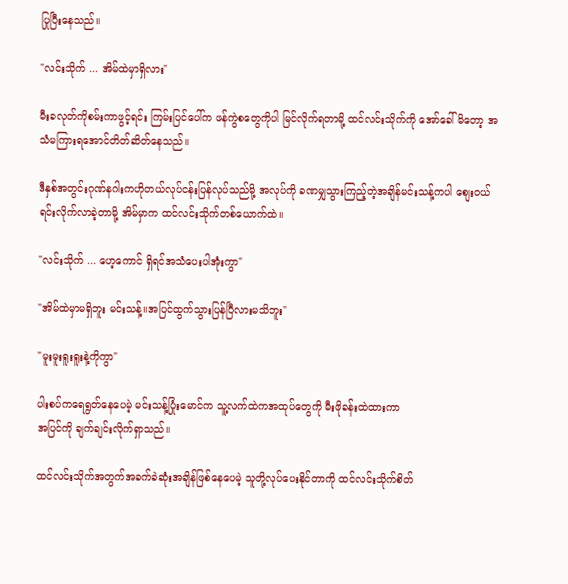ပြုပြီးနေသည်။

"လင်းသိုက် ... အိမ်ထဲမှာရှိလား"

မီးခလုတ်ကိုစမ်းကာဖွင့်ရင်း ကြမ်းပြင်ပေါ်က ဖန်ကွဲစတွေကိုပါ မြင်လိုက်ရတာမို့ ထင်လင်းသိုက်ကို အော်ခေါ်မိတော့ အသံမကြားရအောင်တိတ်ဆိတ်နေသည်။

ဒီနှစ်အတွင်းဂုဏ်နဂါးကဟိုတယ်လုပ်ငန်းပြန်လုပ်သည်မို့ အလုပ်ကို ခဏမျှသွားကြည့်တဲ့အချိန်မင်းသန့်ကပါ စျေးဝယ်ရင်းလိုက်လာခဲ့တာမို့ အိမ်မှာက ထင်လင်းသိုက်တစ်ယောက်ထဲ။

"လင်းသိုက် ... ဟေ့ကောင် ရှိရင်အသံပေးပါအုံးကွာ"

"အိမ်ထဲမှာမရှိဘူး မင်းသန့်။အပြင်ထွက်သွားပြန်ပြီလားမသိဘူး"

"မူးမူးရူးရူးနဲ့ကိုကွာ"

ပါးစပ်ကရေရွတ်နေပေမဲ့ မင်းသန့်ပြုံးမောင်က သူ့လက်ထဲကအထုပ်တွေကို မီးဖိုခန်းထဲထားကာ
အပြင်ကို ချက်ချင်းလိုက်ရှာသည်။

ထင်လင်းသိုက်အတွက်အခက်ခဲဆုံးအချိန်ဖြစ်နေပေမဲ့ သူတို့လုပ်ပေးနိုင်တာကို ထင်လင်းသိုက်စိတ်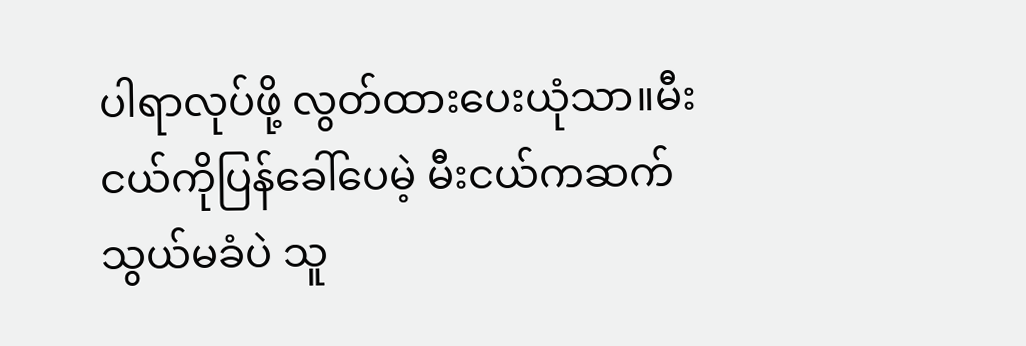ပါရာလုပ်ဖို့ လွတ်ထားပေးယုံသာ။မီးငယ်ကိုပြန်ခေါ်ပေမဲ့ မီးငယ်ကဆက်သွယ်မခံပဲ သူ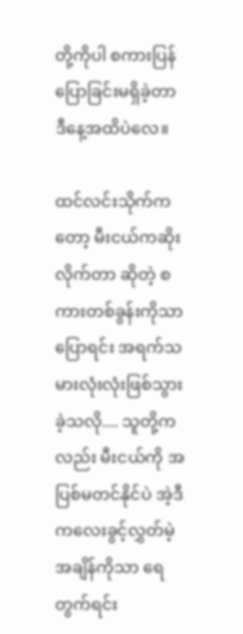တို့ကိုပါ စကားပြန်ပြောခြင်းမရှိခဲ့တာ ဒီနေ့အထိပဲလေ။

ထင်လင်းသိုက်ကတော့ မီးငယ်ကဆိုးလိုက်တာ ဆိုတဲ့ စကားတစ်ခွန်းကိုသာပြောရင်း အရက်သမားလုံးလုံးဖြစ်သွားခဲ့သလို.... သူတို့ကလည်း မီးငယ်ကို အပြစ်မတင်နိုင်ပဲ အဲ့ဒီကလေးခွင့်လွှတ်မဲ့အချိန်ကိုသာ ရေတွက်ရင်း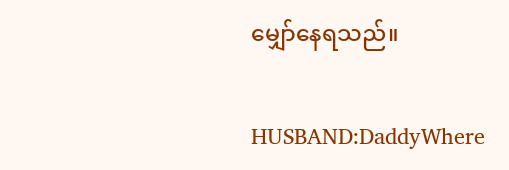မျှော်နေရသည်။

HUSBAND:DaddyWhere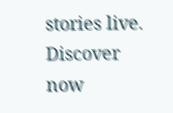stories live. Discover now